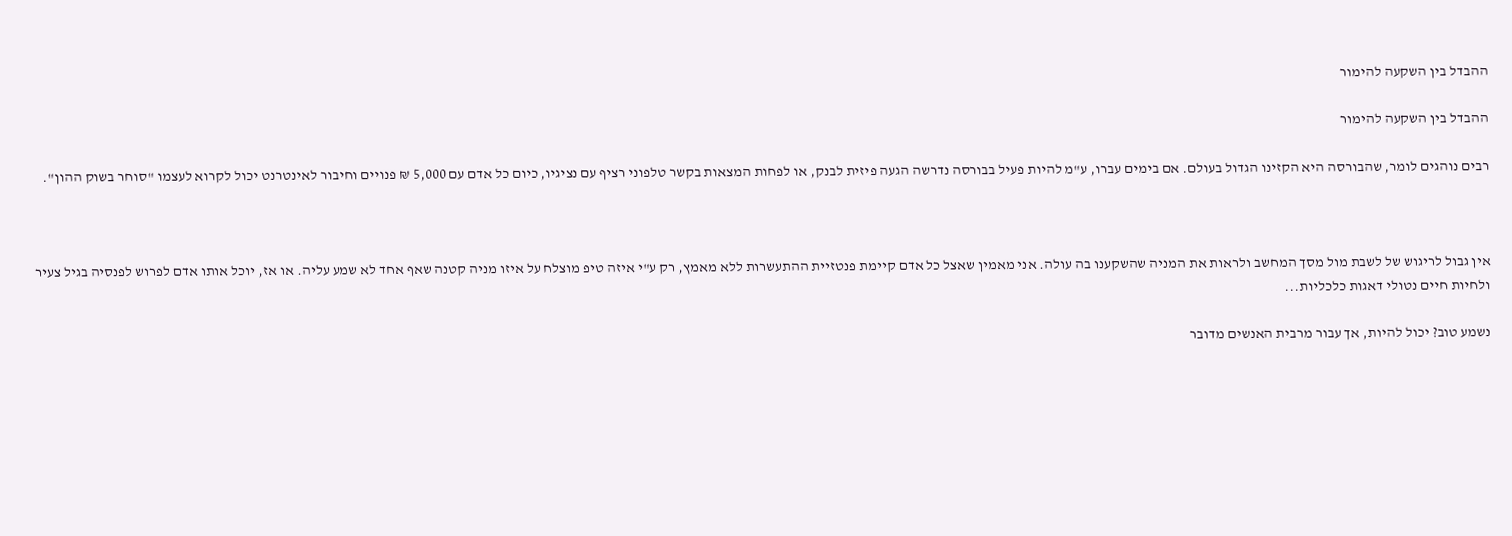ההבדל בין השקעה להימור

ההבדל בין השקעה להימור

רבים נוהגים לומר, שהבורסה היא הקזינו הגדול בעולם. אם בימים עברו, ע"מ להיות פעיל בבורסה נדרשה הגעה פיזית לבנק, או לפחות המצאות בקשר טלפוני רציף עם נציגיו, כיום כל אדם עם 5,000 ₪ פנויים וחיבור לאינטרנט יכול לקרוא לעצמו "סוחר בשוק ההון".



אין גבול לריגוש של לשבת מול מסך המחשב ולראות את המניה שהשקענו בה עולה. אני מאמין שאצל כל אדם קיימת פנטזיית ההתעשרות ללא מאמץ, רק ע"י איזה טיפ מוצלח על איזו מניה קטנה שאף אחד לא שמע עליה. או אז, יוכל אותו אדם לפרוש לפנסיה בגיל צעיר ולחיות חיים נטולי דאגות כלכליות...

נשמע טוב? יכול להיות, אך עבור מרבית האנשים מדובר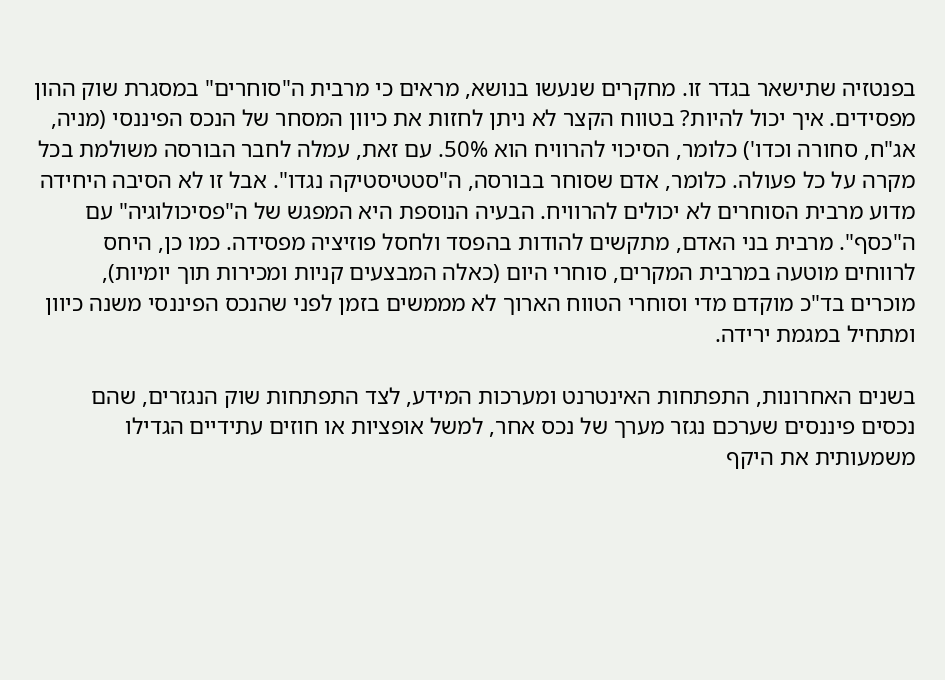בפנטזיה שתישאר בגדר זו. מחקרים שנעשו בנושא, מראים כי מרבית ה"סוחרים" במסגרת שוק ההון מפסידים. איך יכול להיות? בטווח הקצר לא ניתן לחזות את כיוון המסחר של הנכס הפיננסי (מניה, אג"ח, סחורה וכדו') כלומר, הסיכוי להרוויח הוא 50%. עם זאת, עמלה לחבר הבורסה משולמת בכל מקרה על כל פעולה. כלומר, אדם שסוחר בבורסה, ה"סטטיסטיקה נגדו". אבל זו לא הסיבה היחידה מדוע מרבית הסוחרים לא יכולים להרוויח. הבעיה הנוספת היא המפגש של ה"פסיכולוגיה" עם ה"כסף". מרבית בני האדם, מתקשים להודות בהפסד ולחסל פוזיציה מפסידה. כמו כן, היחס לרווחים מוטעה במרבית המקרים, סוחרי היום (כאלה המבצעים קניות ומכירות תוך יומיות), מוכרים בד"כ מוקדם מדי וסוחרי הטווח הארוך לא מממשים בזמן לפני שהנכס הפיננסי משנה כיוון ומתחיל במגמת ירידה.

בשנים האחרונות, התפתחות האינטרנט ומערכות המידע, לצד התפתחות שוק הנגזרים, שהם נכסים פיננסים שערכם נגזר מערך של נכס אחר, למשל אופציות או חוזים עתידיים הגדילו משמעותית את היקף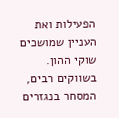הפעילות ואת העניין שמושכים שוקי ההון. בשווקים רבים, המסחר בנגזרים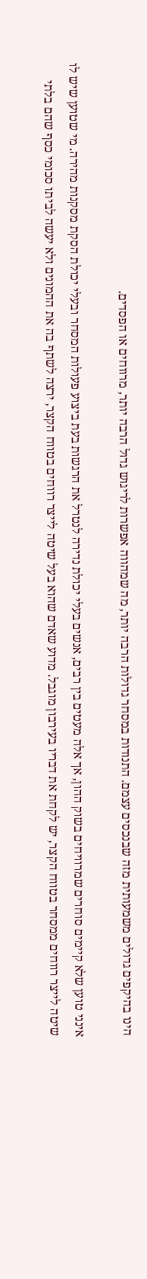הינו בהיקפים גדולים משמעותית מזה שבנכסים עצמם. התנודות במסחר גדולות הרבה יותר, מה שמהווה אפשרות לריגוש גדול הרבה יותר, מרווחים או הפסדים.

אינני טוען שלא קיימים סוחרים שמרוויחים בשוק ההון, אך אלה מעטים בין רבים, אנשים בעלי יכולת נדירה לנטרל את הרגשות בעת ביצוע פעולות המסחר ובעלי יכולת הסקת מסקנות מהירה. מי שטוען שיש לו שיטה לייצר רווחים ממסחר בטווח הקצר, יש לקחת את דבריו בעירבון מוגבל. מדוע שאדם שהוא בעל שיטה לייצר רווחים בטווח הקצר, ירצה לשתף בה את ההמונים ולא יעשה לביתו סכומי כסף שהם בלתי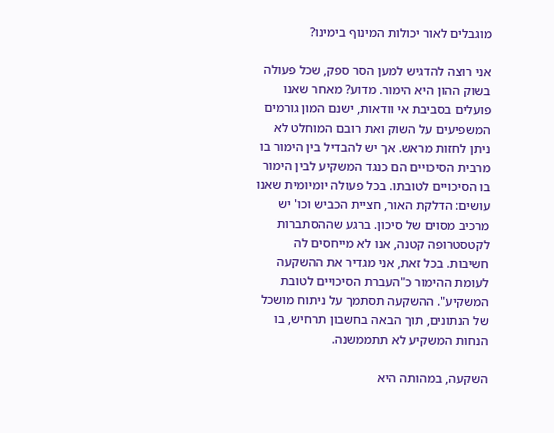מוגבלים לאור יכולות המינוף בימינו?

אני רוצה להדגיש למען הסר ספק, שכל פעולה בשוק ההון היא הימור. מדוע? מאחר שאנו פועלים בסביבת אי וודאות, ישנם המון גורמים המשפיעים על השוק ואת רובם המוחלט לא ניתן לחזות מראש. אך יש להבדיל בין הימור בו מרבית הסיכויים הם כנגד המשקיע לבין הימור בו הסיכויים לטובתו. בכל פעולה יומיומית שאנו עושים: הדלקת האור, חציית הכביש וכו' יש מרכיב מסוים של סיכון. ברגע שההסתברות לקטסטרופה קטנה, אנו לא מייחסים לה חשיבות. בכל זאת, אני מגדיר את ההשקעה לעומת ההימור כ"העברת הסיכויים לטובת המשקיע". ההשקעה תסתמך על ניתוח מושכל של הנתונים, תוך הבאה בחשבון תרחיש, בו הנחות המשקיע לא תתממשנה.

השקעה, במהותה היא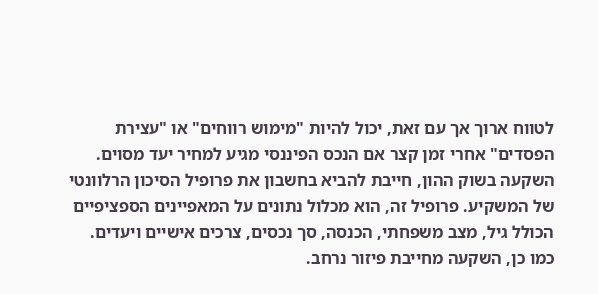לטווח ארוך אך עם זאת, יכול להיות "מימוש רווחים" או "עצירת הפסדים" אחרי זמן קצר אם הנכס הפיננסי מגיע למחיר יעד מסוים. השקעה בשוק ההון, חייבת להביא בחשבון את פרופיל הסיכון הרלוונטי של המשקיע. פרופיל זה, הוא מכלול נתונים על המאפיינים הספציפיים הכולל גיל, מצב משפחתי, הכנסה, סך נכסים, צרכים אישיים ויעדים. כמו כן, השקעה מחייבת פיזור נרחב.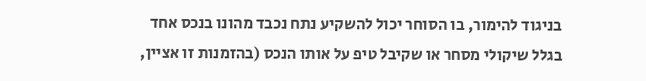בניגוד להימור, בו הסוחר יכול להשקיע נתח נכבד מהונו בנכס אחד בגלל שיקולי מסחר או שקיבל טיפ על אותו הנכס (בהזמנות זו אציין,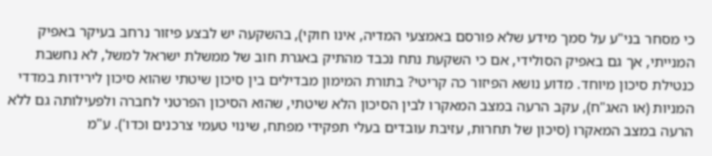כי מסחר בני"ע על סמך מידע שלא פורסם באמצעי המדיה, אינו חוקי), בהשקעה יש לבצע פיזור נרחב בעיקר באפיק המנייתי, אך גם באפיק הסולידי, אם כי השקעת נתח נכבד מהתיק באגרת חוב של ממשלת ישראל למשל, לא נחשבת כנטילת סיכון מיוחד. מדוע נושא הפיזור כה קריטי? בתורת המימון מבדילים בין סיכון שיטתי שהוא סיכון לירידות במדדי המניות (או האג"ח), עקב הרעה במצב המאקרו לבין הסיכון הלא שיטתי, שהוא הסיכון הפרטני לחברה ולפעילותה גם ללא הרעה במצב המאקרו (סיכון של תחרות, עזיבת עובדים בעלי תפקידי מפתח, שינוי טעמי צרכנים וכדו'). ע"מ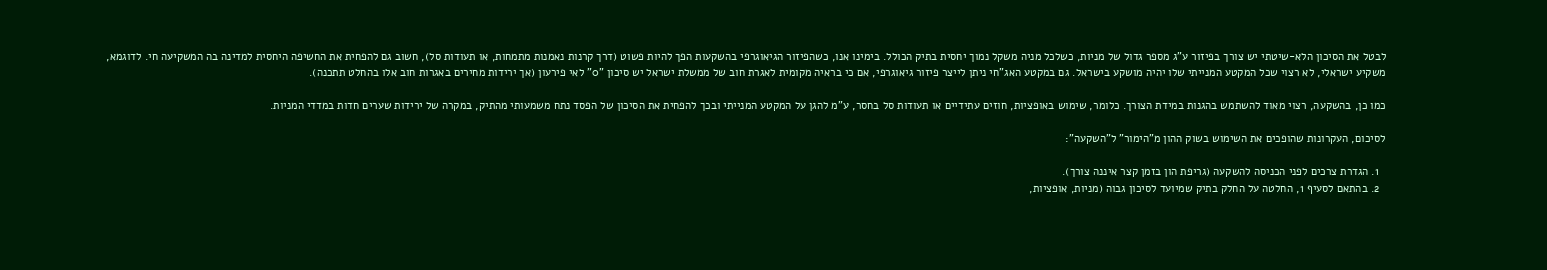לבטל את הסיכון הלא-שיטתי יש צורך בפיזור ע"ג מספר גדול של מניות, כשלכל מניה משקל נמוך יחסית בתיק הכולל. בימינו אנו, כשהפיזור הגיאוגרפי בהשקעות הפך להיות פשוט (דרך קרנות נאמנות מתמחות, או תעודות סל), חשוב גם להפחית את החשיפה היחסית למדינה בה המשקיעה חי. לדוגמא, משקיע ישראלי, לא רצוי שכל המקטע המנייתי שלו יהיה מושקע בישראל. גם במקטע האג"חי ניתן לייצר פיזור גיאוגרפי, אם כי בראיה מקומית לאגרת חוב של ממשלת ישראל יש סיכון "0" לאי פירעון (אך ירידות מחירים באגרות חוב אלו בהחלט תתכנה).

כמו כן, בהשקעה, רצוי מאוד להשתמש בהגנות במידת הצורך. כלומר, שימוש באופציות, חוזים עתידיים או תעודות סל בחסר, ע"מ להגן על המקטע המנייתי ובכך להפחית את הסיכון של הפסד נתח משמעותי מהתיק, במקרה של ירידות שערים חדות במדדי המניות.

לסיכום, העקרונות שהופכים את השימוש בשוק ההון מ"הימור" ל"השקעה":

  1. הגדרת צרכים לפני הכניסה להשקעה (גריפת הון בזמן קצר איננה צורך).
  2. בהתאם לסעיף 1, החלטה על החלק בתיק שמיועד לסיכון גבוה (מניות, אופציות,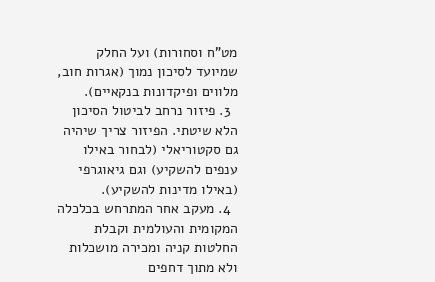מט"ח וסחורות) ועל החלק שמיועד לסיכון נמוך (אגרות חוב, מלווים ופיקדונות בנקאיים).
  3. פיזור נרחב לביטול הסיכון הלא שיטתי. הפיזור צריך שיהיה גם סקטוריאלי (לבחור באילו ענפים להשקיע) וגם גיאוגרפי (באילו מדינות להשקיע).
  4. מעקב אחר המתרחש בכלכלה המקומית והעולמית וקבלת החלטות קניה ומכירה מושכלות ולא מתוך דחפים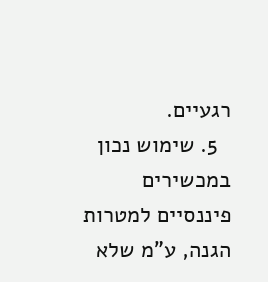רגעיים.
  5. שימוש נכון במכשירים פיננסיים למטרות הגנה, ע"מ שלא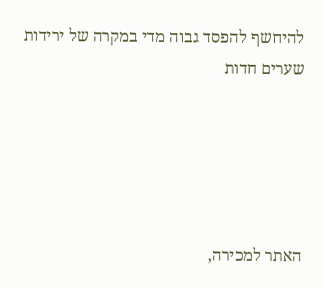להיחשף להפסד גבוה מדי במקרה של ירידות שערים חדות





האתר למכירה,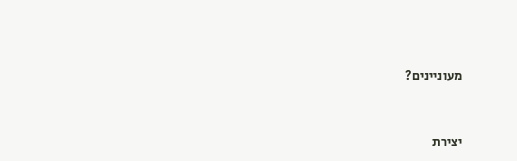מעוניינים?


יצירת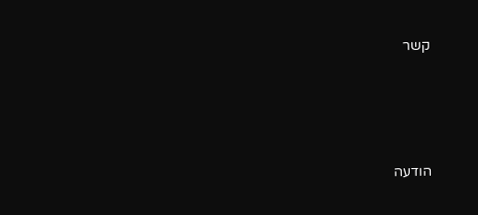קשר




הודעה